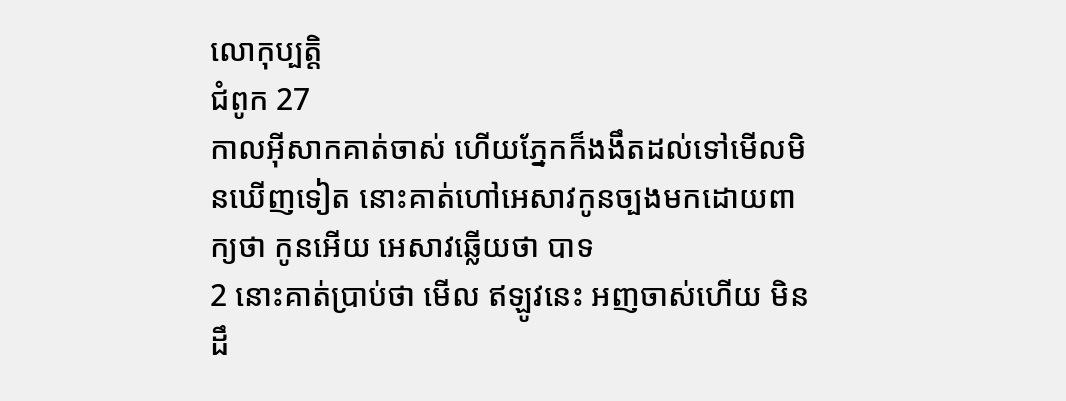លោកុប្បត្តិ
ជំពូក 27
កាលអ៊ីសាកគាត់ចាស់ ហើយភ្នែកក៏ងងឹតដល់ទៅមើលមិនឃើញទៀត នោះគាត់ហៅអេសាវកូនច្បងមកដោយពាក្យថា កូនអើយ អេសាវឆ្លើយថា បាទ
2 នោះគាត់ប្រាប់ថា មើល ឥឡូវនេះ អញចាស់ហើយ មិនដឹ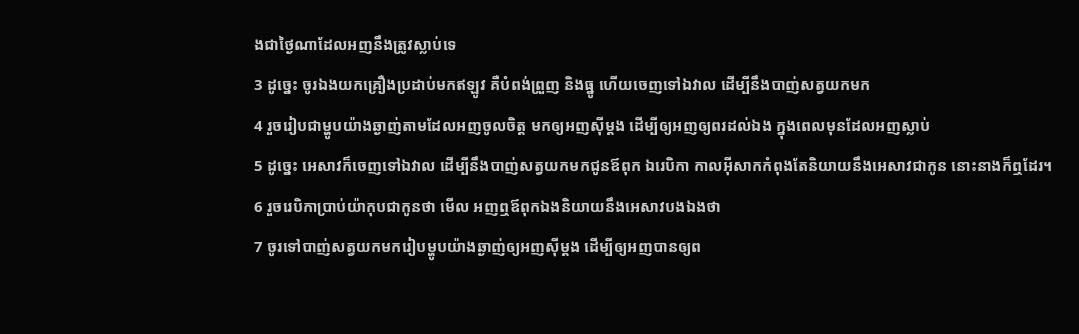ងជាថ្ងៃណាដែលអញនឹងត្រូវស្លាប់ទេ
3 ដូច្នេះ ចូរឯងយកគ្រឿងប្រដាប់មកឥឡូវ គឺបំពង់ព្រួញ និងធ្នូ ហើយចេញទៅឯវាល ដើម្បីនឹងបាញ់សត្វយកមក
4 រួចរៀបជាម្ហូបយ៉ាងឆ្ងាញ់តាមដែលអញចូលចិត្ត មកឲ្យអញស៊ីម្តង ដើម្បីឲ្យអញឲ្យពរដល់ឯង ក្នុងពេលមុនដែលអញស្លាប់
5 ដូច្នេះ អេសាវក៏ចេញទៅឯវាល ដើម្បីនឹងបាញ់សត្វយកមកជូនឪពុក ឯរេបិកា កាលអ៊ីសាកកំពុងតែនិយាយនឹងអេសាវជាកូន នោះនាងក៏ឮដែរ។
6 រួចរេបិកាប្រាប់យ៉ាកុបជាកូនថា មើល អញឮឪពុកឯងនិយាយនឹងអេសាវបងឯងថា
7 ចូរទៅបាញ់សត្វយកមករៀបម្ហូបយ៉ាងឆ្ងាញ់ឲ្យអញស៊ីម្តង ដើម្បីឲ្យអញបានឲ្យព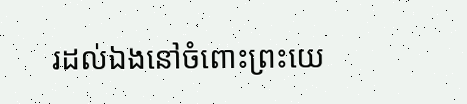រដល់ឯងនៅចំពោះព្រះយេ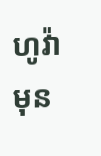ហូវ៉ា មុន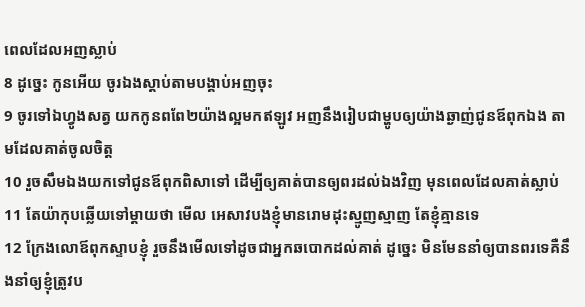ពេលដែលអញស្លាប់
8 ដូច្នេះ កូនអើយ ចូរឯងស្តាប់តាមបង្គាប់អញចុះ
9 ចូរទៅឯហ្វូងសត្វ យកកូនពពែ២យ៉ាងល្អមកឥឡូវ អញនឹងរៀបជាម្ហូបឲ្យយ៉ាងឆ្ងាញ់ជូនឪពុកឯង តាមដែលគាត់ចូលចិត្ត
10 រួចសឹមឯងយកទៅជូនឪពុកពិសាទៅ ដើម្បីឲ្យគាត់បានឲ្យពរដល់ឯងវិញ មុនពេលដែលគាត់ស្លាប់
11 តែយ៉ាកុបឆ្លើយទៅម្តាយថា មើល អេសាវបងខ្ញុំមានរោមដុះស្មូញស្មាញ តែខ្ញុំគ្មានទេ
12 ក្រែងលោឪពុកស្ទាបខ្ញុំ រួចនឹងមើលទៅដូចជាអ្នកឆបោកដល់គាត់ ដូច្នេះ មិនមែននាំឲ្យបានពរទេគឺនឹងនាំឲ្យខ្ញុំត្រូវប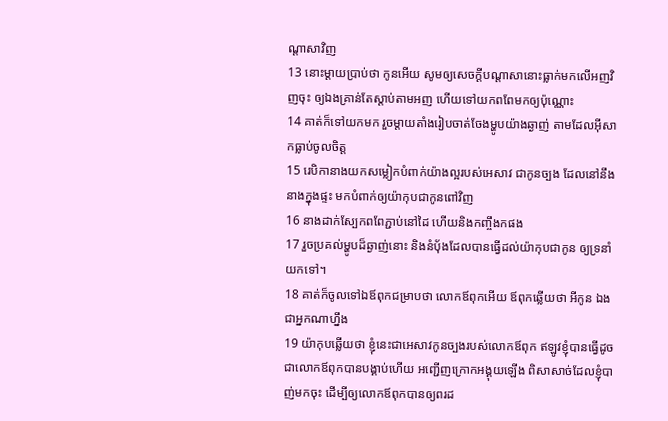ណ្តាសាវិញ
13 នោះម្តាយប្រាប់ថា កូនអើយ សូមឲ្យសេចក្ដីបណ្តាសានោះធ្លាក់មកលើអញវិញចុះ ឲ្យឯងគ្រាន់តែស្តាប់តាមអញ ហើយទៅយកពពែមកឲ្យប៉ុណ្ណោះ
14 គាត់ក៏ទៅយកមក រួចម្តាយតាំងរៀបចាត់ចែងម្ហូបយ៉ាងឆ្ងាញ់ តាមដែលអ៊ីសាកធ្លាប់ចូលចិត្ត
15 រេបិកានាងយកសម្លៀកបំពាក់យ៉ាងល្អរបស់អេសាវ ជាកូនច្បង ដែលនៅនឹងនាងក្នុងផ្ទះ មកបំពាក់ឲ្យយ៉ាកុបជាកូនពៅវិញ
16 នាងដាក់ស្បែកពពែភ្ជាប់នៅដៃ ហើយនិងកញ្ចឹងកផង
17 រួចប្រគល់ម្ហូបដ៏ឆ្ងាញ់នោះ និងនំបុ័ងដែលបានធ្វើដល់យ៉ាកុបជាកូន ឲ្យទ្រនាំយកទៅ។
18 គាត់ក៏ចូលទៅឯឪពុកជម្រាបថា លោកឪពុកអើយ ឪពុកឆ្លើយថា អីកូន ឯងជាអ្នកណាហ្នឹង
19 យ៉ាកុបឆ្លើយថា ខ្ញុំនេះជាអេសាវកូនច្បងរបស់លោកឪពុក ឥឡូវខ្ញុំបានធ្វើដូចជាលោកឪពុកបានបង្គាប់ហើយ អញ្ជើញក្រោកអង្គុយឡើង ពិសាសាច់ដែលខ្ញុំបាញ់មកចុះ ដើម្បីឲ្យលោកឪពុកបានឲ្យពរដ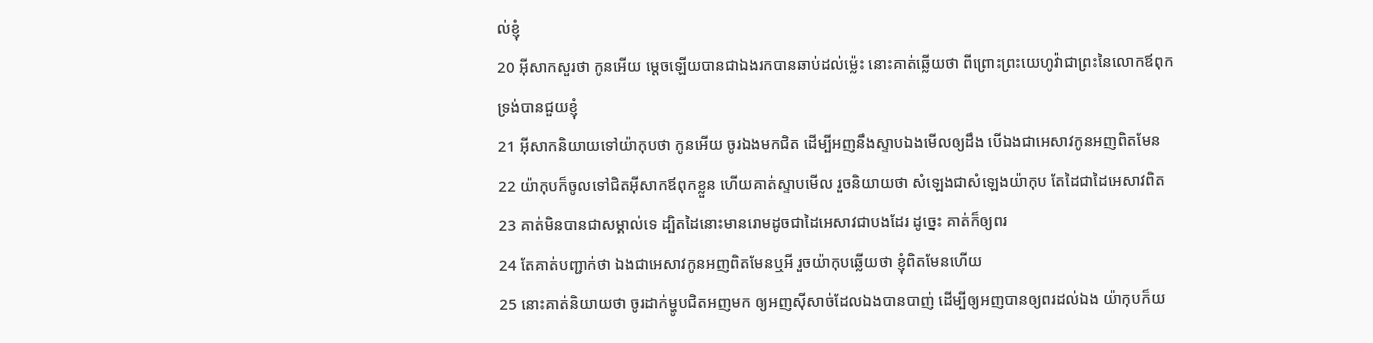ល់ខ្ញុំ
20 អ៊ីសាកសួរថា កូនអើយ ម្តេចឡើយបានជាឯងរកបានឆាប់ដល់ម៉្លេះ នោះគាត់ឆ្លើយថា ពីព្រោះព្រះយេហូវ៉ាជាព្រះនៃលោកឪពុកទ្រង់បានជួយខ្ញុំ
21 អ៊ីសាកនិយាយទៅយ៉ាកុបថា កូនអើយ ចូរឯងមកជិត ដើម្បីអញនឹងស្ទាបឯងមើលឲ្យដឹង បើឯងជាអេសាវកូនអញពិតមែន
22 យ៉ាកុបក៏ចូលទៅជិតអ៊ីសាកឪពុកខ្លួន ហើយគាត់ស្ទាបមើល រួចនិយាយថា សំឡេងជាសំឡេងយ៉ាកុប តែដៃជាដៃអេសាវពិត
23 គាត់មិនបានជាសម្គាល់ទេ ដ្បិតដៃនោះមានរោមដូចជាដៃអេសាវជាបងដែរ ដូច្នេះ គាត់ក៏ឲ្យពរ
24 តែគាត់បញ្ជាក់ថា ឯងជាអេសាវកូនអញពិតមែនឬអី រួចយ៉ាកុបឆ្លើយថា ខ្ញុំពិតមែនហើយ
25 នោះគាត់និយាយថា ចូរដាក់ម្ហូបជិតអញមក ឲ្យអញស៊ីសាច់ដែលឯងបានបាញ់ ដើម្បីឲ្យអញបានឲ្យពរដល់ឯង យ៉ាកុបក៏យ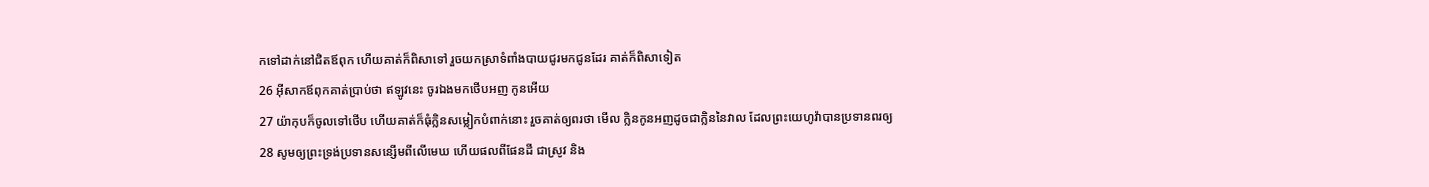កទៅដាក់នៅជិតឪពុក ហើយគាត់ក៏ពិសាទៅ រួចយកស្រាទំពាំងបាយជូរមកជូនដែរ គាត់ក៏ពិសាទៀត
26 អ៊ីសាកឪពុកគាត់ប្រាប់ថា ឥឡូវនេះ ចូរឯងមកថើបអញ កូនអើយ
27 យ៉ាកុបក៏ចូលទៅថើប ហើយគាត់ក៏ធុំក្លិនសម្លៀកបំពាក់នោះ រួចគាត់ឲ្យពរថា មើល ក្លិនកូនអញដូចជាក្លិននៃវាល ដែលព្រះយេហូវ៉ាបានប្រទានពរឲ្យ
28 សូមឲ្យព្រះទ្រង់ប្រទានសន្សើមពីលើមេឃ ហើយផលពីផែនដី ជាស្រូវ និង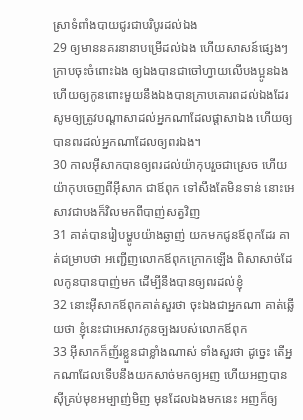ស្រាទំពាំងបាយជូរជាបរិបូរដល់ឯង
29 ឲ្យមាននគរនានាបម្រើដល់ឯង ហើយសាសន៍ផ្សេងៗក្រាបចុះចំពោះឯង ឲ្យឯងបានជាចៅហ្វាយលើបងប្អូនឯង ហើយឲ្យកូនពោះមួយនឹងឯងបានក្រាបគោរពដល់ឯងដែរ សូមឲ្យត្រូវបណ្តាសាដល់អ្នកណាដែលផ្តាសាឯង ហើយឲ្យបានពរដល់អ្នកណាដែលឲ្យពរឯង។
30 កាលអ៊ីសាកបានឲ្យពរដល់យ៉ាកុបរួចជាស្រេច ហើយយ៉ាកុបចេញពីអ៊ីសាក ជាឪពុក ទៅសឹងតែមិនទាន់ នោះអេសាវជាបងក៏វិលមកពីបាញ់សត្វវិញ
31 គាត់បានរៀបម្ហូបយ៉ាងឆ្ងាញ់ យកមកជូនឪពុកដែរ គាត់ជម្រាបថា អញ្ជើញលោកឪពុកក្រោកឡើង ពិសាសាច់ដែលកូនបានបាញ់មក ដើម្បីនឹងបានឲ្យពរដល់ខ្ញុំ
32 នោះអ៊ីសាកឪពុកគាត់សួរថា ចុះឯងជាអ្នកណា គាត់ឆ្លើយថា ខ្ញុំនេះជាអេសាវកូនច្បងរបស់លោកឪពុក
33 អ៊ីសាកក៏ញ័រខ្លួនជាខ្លាំងណាស់ ទាំងសួរថា ដូច្នេះ តើអ្នកណាដែលទើបនឹងយកសាច់មកឲ្យអញ ហើយអញបានស៊ីគ្រប់មុខអម្បាញ់មិញ មុនដែលឯងមកនេះ អញក៏ឲ្យ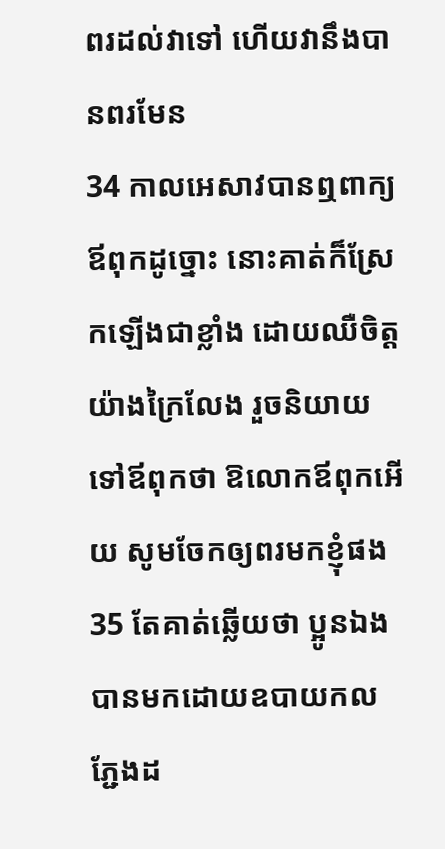ពរដល់វាទៅ ហើយវានឹងបានពរមែន
34 កាលអេសាវបានឮពាក្យឪពុកដូច្នោះ នោះគាត់ក៏ស្រែកឡើងជាខ្លាំង ដោយឈឺចិត្តយ៉ាងក្រៃលែង រួចនិយាយទៅឪពុកថា ឱលោកឪពុកអើយ សូមចែកឲ្យពរមកខ្ញុំផង
35 តែគាត់ឆ្លើយថា ប្អូនឯងបានមកដោយឧបាយកលភ្ជែងដ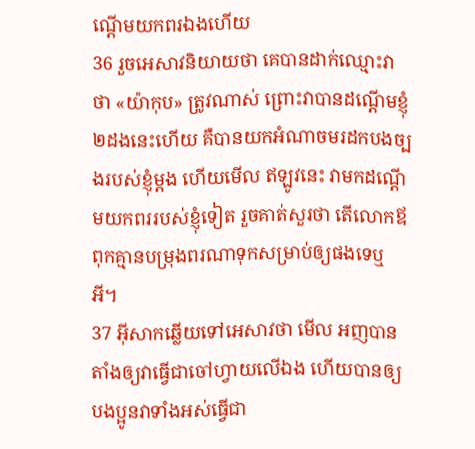ណ្តើមយកពរឯងហើយ
36 រួចអេសាវនិយាយថា គេបានដាក់ឈ្មោះវាថា «យ៉ាកុប» ត្រូវណាស់ ព្រោះវាបានដណ្តើមខ្ញុំ២ដងនេះហើយ គឺបានយកអំណាចមរដកបងច្បងរបស់ខ្ញុំម្តង ហើយមើល ឥឡូវនេះ វាមកដណ្តើមយកពររបស់ខ្ញុំទៀត រួចគាត់សួរថា តើលោកឪពុកគ្មានបម្រុងពរណាទុកសម្រាប់ឲ្យផងទេឬអី។
37 អ៊ីសាកឆ្លើយទៅអេសាវថា មើល អញបានតាំងឲ្យវាធ្វើជាចៅហ្វាយលើឯង ហើយបានឲ្យបងប្អូនវាទាំងអស់ធ្វើជា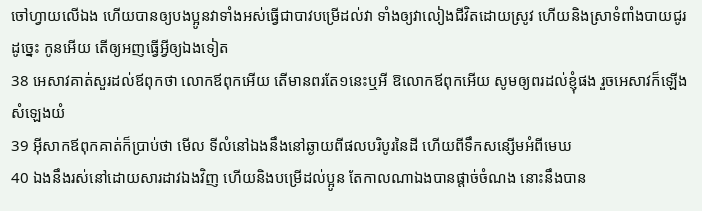ចៅហ្វាយលើឯង ហើយបានឲ្យបងប្អូនវាទាំងអស់ធ្វើជាបាវបម្រើដល់វា ទាំងឲ្យវាលៀងជីវិតដោយស្រូវ ហើយនិងស្រាទំពាំងបាយជូរ ដូច្នេះ កូនអើយ តើឲ្យអញធ្វើអ្វីឲ្យឯងទៀត
38 អេសាវគាត់សួរដល់ឪពុកថា លោកឪពុកអើយ តើមានពរតែ១នេះឬអី ឱលោកឪពុកអើយ សូមឲ្យពរដល់ខ្ញុំផង រួចអេសាវក៏ឡើងសំឡេងយំ
39 អ៊ីសាកឪពុកគាត់ក៏ប្រាប់ថា មើល ទីលំនៅឯងនឹងនៅឆ្ងាយពីផលបរិបូរនៃដី ហើយពីទឹកសន្សើមអំពីមេឃ
40 ឯងនឹងរស់នៅដោយសារដាវឯងវិញ ហើយនិងបម្រើដល់ប្អូន តែកាលណាឯងបានផ្តាច់ចំណង នោះនឹងបាន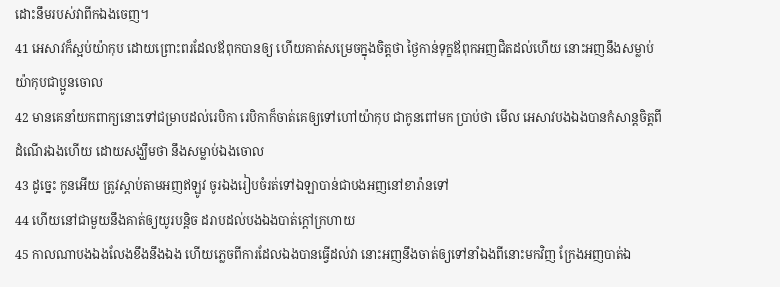ដោះនឹមរបស់វាពីកឯងចេញ។
41 អេសាវក៏ស្អប់យ៉ាកុប ដោយព្រោះពរដែលឪពុកបានឲ្យ ហើយគាត់សម្រេចក្នុងចិត្តថា ថ្ងៃកាន់ទុក្ខឪពុកអញជិតដល់ហើយ នោះអញនឹងសម្លាប់យ៉ាកុបជាប្អូនចោល
42 មានគេនាំយកពាក្យនោះទៅជម្រាបដល់រេបិកា រេបិកាក៏ចាត់គេឲ្យទៅហៅយ៉ាកុប ជាកូនពៅមក ប្រាប់ថា មើល អេសាវបងឯងបានកំសាន្តចិត្តពីដំណើរឯងហើយ ដោយសង្ឃឹមថា នឹងសម្លាប់ឯងចោល
43 ដូច្នេះ កូនអើយ ត្រូវស្តាប់តាមអញឥឡូវ ចូរឯងរៀបចំរត់ទៅឯឡាបាន់ជាបងអញនៅខារ៉ានទៅ
44 ហើយនៅជាមួយនឹងគាត់ឲ្យយូរបន្តិច ដរាបដល់បងឯងបាត់ក្តៅក្រហាយ
45 កាលណាបងឯងលែងខឹងនឹងឯង ហើយភ្លេចពីការដែលឯងបានធ្វើដល់វា នោះអញនឹងចាត់ឲ្យទៅនាំឯងពីនោះមកវិញ ក្រែងអញបាត់ឯ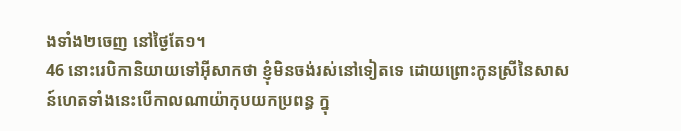ងទាំង២ចេញ នៅថ្ងៃតែ១។
46 នោះរេបិកានិយាយទៅអ៊ីសាកថា ខ្ញុំមិនចង់រស់នៅទៀតទេ ដោយព្រោះកូនស្រីនៃសាសន៍ហេតទាំងនេះបើកាលណាយ៉ាកុបយកប្រពន្ធ ក្នុ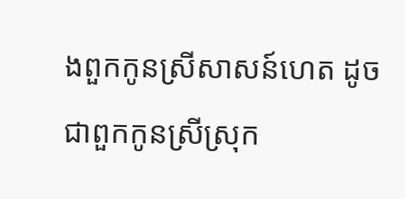ងពួកកូនស្រីសាសន៍ហេត ដូចជាពួកកូនស្រីស្រុក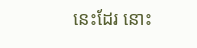នេះដែរ នោះ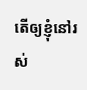តើឲ្យខ្ញុំនៅរស់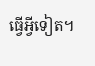ធ្វើអ្វីទៀត។